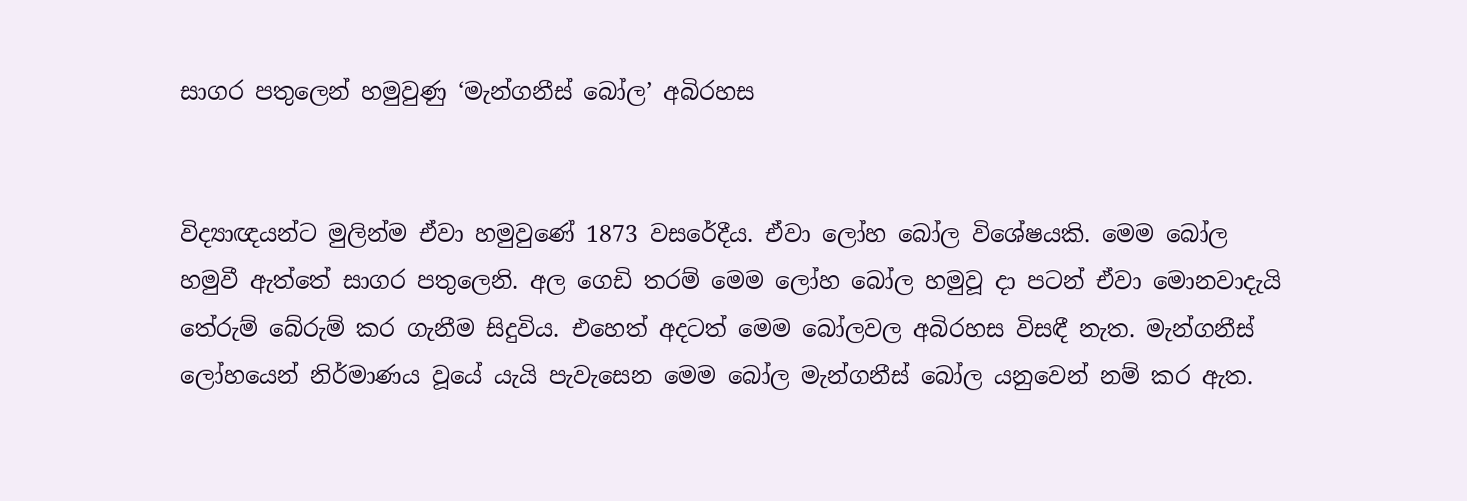සාගර පතුලෙන් හමුවුණු ‘මැන්ගනීස් බෝල’ අබිරහස


විද්‍යාඥයන්ට මුලින්ම ඒවා හමුවුණේ 1873 වසරේදීය. ඒවා ලෝහ බෝල විශේෂයකි. මෙම බෝල හමුවී ඇත්තේ සාගර පතුලෙනි. අල ගෙඩි තරම් මෙම ලෝහ බෝල හමුවූ දා පටන් ඒවා මොනවාදැයි තේරුම් බේරුම් කර ගැනීම සිදුවිය. එහෙත් අදටත් මෙම බෝලවල අබිරහස විසඳී නැත. මැන්ගනීස් ලෝහයෙන් නිර්මාණය වූයේ යැයි පැවැසෙන මෙම බෝල මැන්ගනීස් බෝල යනුවෙන් නම් කර ඇත.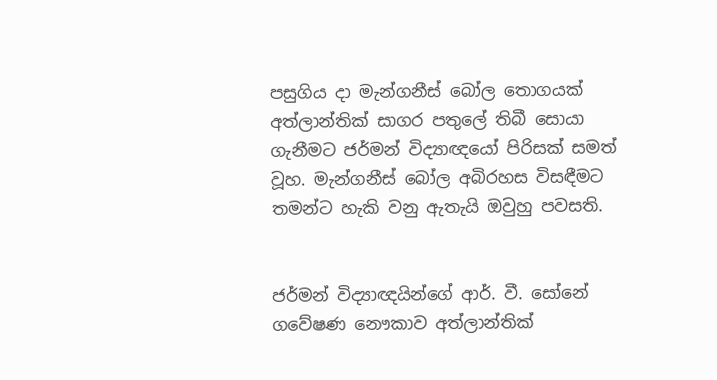පසුගිය දා මැන්ගනීස් බෝල තොගයක් අත්ලාන්තික් සාගර පතුලේ තිබී සොයා ගැනීමට ජර්මන් විද්‍යාඥයෝ පිරිසක් සමත් වූහ. මැන්ගනීස් බෝල අබිරහස විසඳීමට තමන්ට හැකි වනු ඇතැයි ඔවුහු පවසති.


ජර්මන් විද්‍යාඥයින්ගේ ආර්. වී. සෝනේ ගවේෂණ නෞකාව අත්ලාන්තික්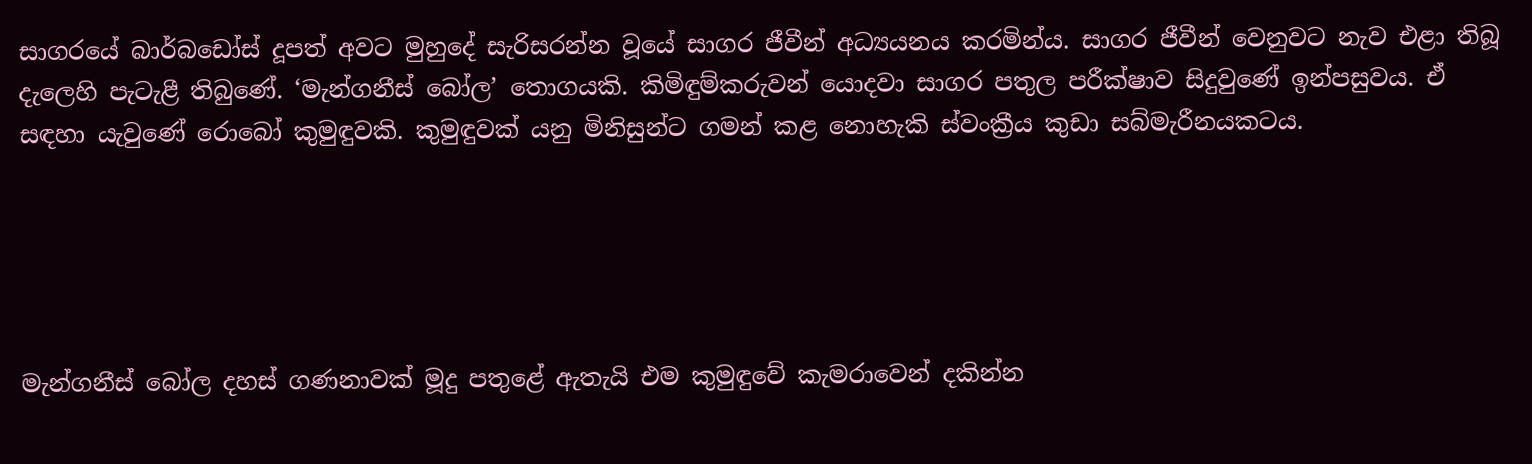සාගරයේ බාර්බඩෝස් දූපත් අවට මුහුදේ සැරිසරන්න වූයේ සාගර ජීවීන් අධ්‍යයනය කරමින්ය. සාගර ජීවීන් වෙනුවට නැව එළා තිබූ දැලෙහි පැටැළී තිබුණේ. ‘මැන්ගනීස් බෝල’ තොගයකි. කිමිඳුම්කරුවන් යොදවා සාගර පතුල පරීක්ෂාව සිදුවුණේ ඉන්පසුවය. ඒ සඳහා යැවුණේ රොබෝ කුමුඳුවකි. කුමුඳුවක් යනු මිනිසුන්ට ගමන් කළ නොහැකි ස්වංක්‍රීය කුඩා සබ්මැරීනයකටය.





මැන්ගනීස් බෝල දහස් ගණනාවක් මූදු පතුළේ ඇතැයි එම කුමුඳුවේ කැමරාවෙන් දකින්න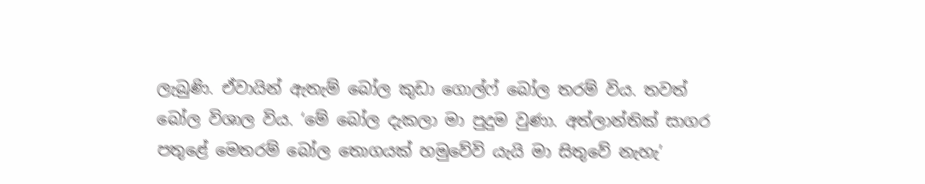ලැබුණි. ඒවායින් ඇතැම් බෝල කුඩා ගොල්ෆ් බෝල තරම් විය. තවත් බෝල විශාල විය. ‘මේ බෝල දැකලා මා පුදුම වුණා. අත්ලාන්තික් සාගර පතුළේ මෙතරම් බෝල තොගයක් හමුවේවි යැයි මා සිතුවේ නැහැ’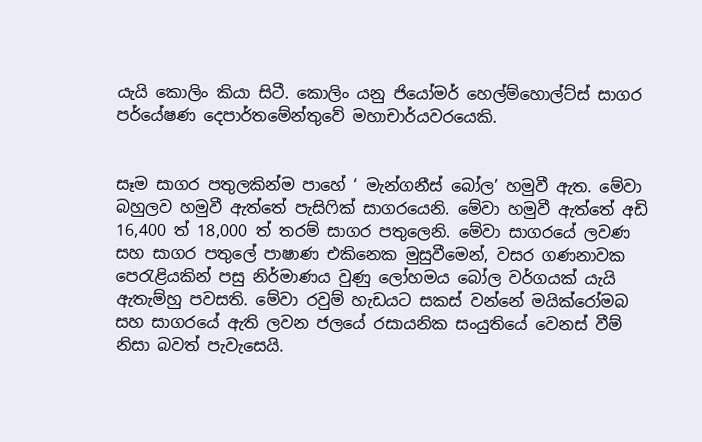යැයි කොලිං කියා සිටී. කොලිං යනු ජියෝමර් හෙල්ම්හොල්ට්ස් සාගර පර්යේෂණ දෙපාර්තමේන්තුවේ මහාචාර්යවරයෙකි.


සෑම සාගර පතුලකින්ම පාහේ ‘ මැන්ගනීස් බෝල’ හමුවී ඇත. මේවා බහුලව හමුවී ඇත්තේ පැසිෆික් සාගරයෙනි. මේවා හමුවී ඇත්තේ අඩි 16,400 ත් 18,000 ත් තරම් සාගර පතුලෙනි. මේවා සාගරයේ ලවණ සහ සාගර පතුලේ පාෂාණ එකිනෙක මුසුවීමෙන්, වසර ගණනාවක පෙරැළියකින් පසු නිර්මාණය වුණු ලෝහමය බෝල වර්ගයක් යැයි ඇතැම්හු පවසති. මේවා රවුම් හැඩයට සකස් වන්නේ මයික්රෝමබ සහ සාගරයේ ඇති ලවන ජලයේ රසායනික සංයුතියේ වෙනස් වීම් නිසා බවත් පැවැසෙයි.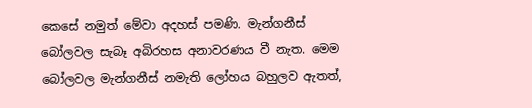කෙසේ නමුත් මේවා අදහස් පමණි. මැන්ගනීස් බෝලවල සැබෑ අබිරහස අනාවරණය වී නැත. මෙම බෝලවල මැන්ගනීස් නමැති ලෝහය බහුලව ඇතත්,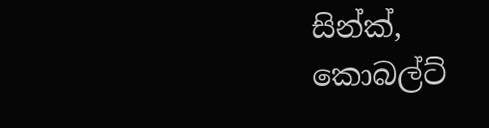සින්ක්, කොබල්ට්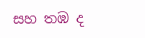සහ තඹ ද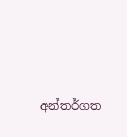අන්තර්ගත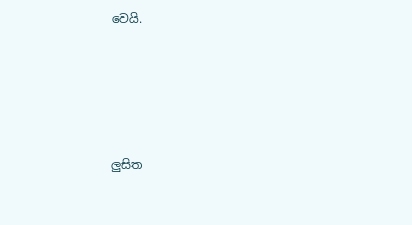වෙයි.





ලු‍සිත